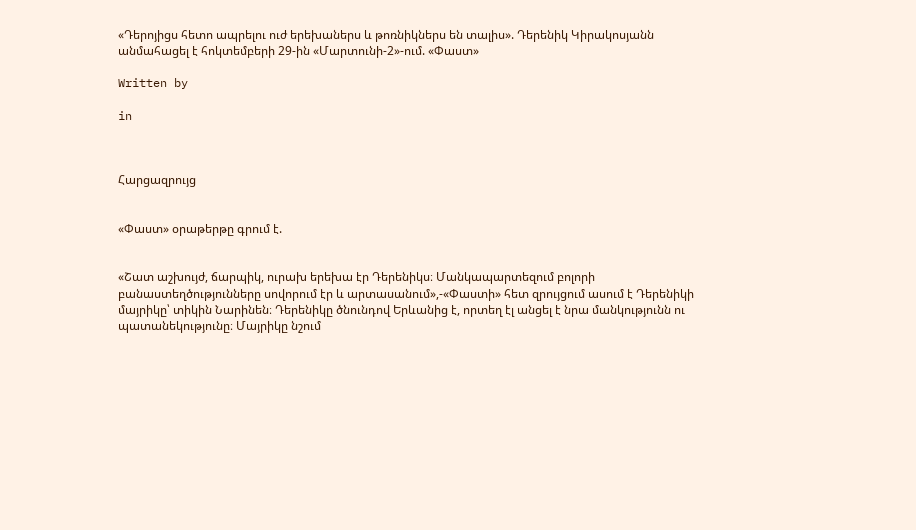«Դերոյիցս հետո ապրելու ուժ երեխաներս և թոռնիկներս են տալիս». Դերենիկ Կիրակոսյանն անմահացել է հոկտեմբերի 29-ին «Մարտունի-2»-ում. «Փաստ»

Written by

in



Հարցազրույց


«Փաստ» օրաթերթը գրում է.


«Շատ աշխույժ, ճարպիկ, ուրախ երեխա էր Դերենիկս։ Մանկապարտեզում բոլորի բանաստեղծությունները սովորում էր և արտասանում»,-«Փաստի» հետ զրույցում ասում է Դերենիկի մայրիկը՝ տիկին Նարինեն։ Դերենիկը ծնունդով Երևանից է, որտեղ էլ անցել է նրա մանկությունն ու պատանեկությունը։ Մայրիկը նշում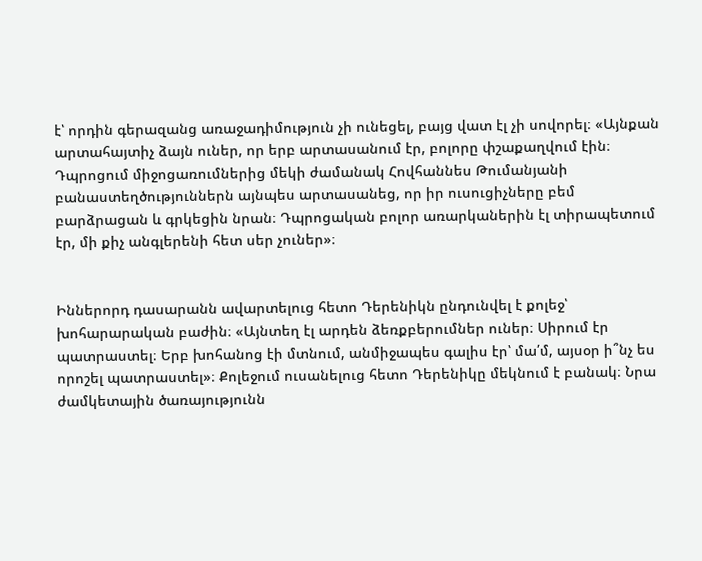է՝ որդին գերազանց առաջադիմություն չի ունեցել, բայց վատ էլ չի սովորել։ «Այնքան արտահայտիչ ձայն ուներ, որ երբ արտասանում էր, բոլորը փշաքաղվում էին։ Դպրոցում միջոցառումներից մեկի ժամանակ Հովհաննես Թումանյանի բանաստեղծություններն այնպես արտասանեց, որ իր ուսուցիչները բեմ բարձրացան և գրկեցին նրան։ Դպրոցական բոլոր առարկաներին էլ տիրապետում էր, մի քիչ անգլերենի հետ սեր չուներ»։


Իններորդ դասարանն ավարտելուց հետո Դերենիկն ընդունվել է քոլեջ՝ խոհարարական բաժին։ «Այնտեղ էլ արդեն ձեռքբերումներ ուներ։ Սիրում էր պատրաստել։ Երբ խոհանոց էի մտնում, անմիջապես գալիս էր՝ մա՛մ, այսօր ի՞նչ ես որոշել պատրաստել»։ Քոլեջում ուսանելուց հետո Դերենիկը մեկնում է բանակ։ Նրա ժամկետային ծառայությունն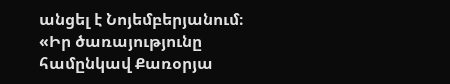անցել է Նոյեմբերյանում։ «Իր ծառայությունը համընկավ Քառօրյա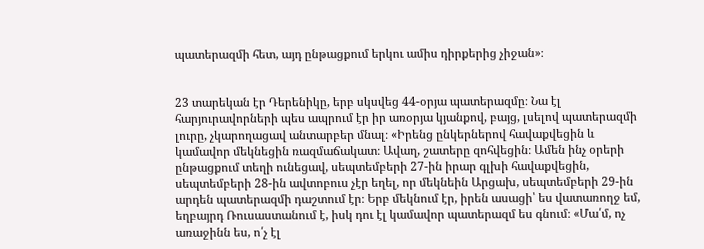պատերազմի հետ, այդ ընթացքում երկու ամիս դիրքերից չիջան»։


23 տարեկան էր Դերենիկը, երբ սկսվեց 44-օրյա պատերազմը։ Նա էլ հարյուրավորների պես ապրում էր իր առօրյա կյանքով, բայց, լսելով պատերազմի լուրը, չկարողացավ անտարբեր մնալ։ «Իրենց ընկերներով հավաքվեցին և կամավոր մեկնեցին ռազմաճակատ։ Ավաղ, շատերը զոհվեցին։ Ամեն ինչ օրերի ընթացքում տեղի ունեցավ, սեպտեմբերի 27-ին իրար գլխի հավաքվեցին, սեպտեմբերի 28-ին ավտոբուս չէր եղել, որ մեկնեին Արցախ, սեպտեմբերի 29-ին արդեն պատերազմի դաշտում էր։ Երբ մեկնում էր, իրեն ասացի՝ ես վատառողջ եմ, եղբայրդ Ռուսաստանում է, իսկ դու էլ կամավոր պատերազմ ես գնում։ «Մա՛մ, ոչ առաջինն ես, ո՛չ էլ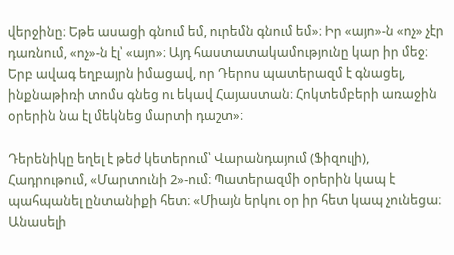վերջինը։ Եթե ասացի գնում եմ, ուրեմն գնում եմ»։ Իր «այո»-ն «ոչ» չէր դառնում, «ոչ»-ն էլ՝ «այո»։ Այդ հաստատակամությունը կար իր մեջ։ Երբ ավագ եղբայրն իմացավ, որ Դերոս պատերազմ է գնացել, ինքնաթիռի տոմս գնեց ու եկավ Հայաստան։ Հոկտեմբերի առաջին օրերին նա էլ մեկնեց մարտի դաշտ»։

Դերենիկը եղել է թեժ կետերում՝ Վարանդայում (Ֆիզուլի), Հադրութում, «Մարտունի 2»-ում։ Պատերազմի օրերին կապ է պահպանել ընտանիքի հետ։ «Միայն երկու օր իր հետ կապ չունեցա։ Անասելի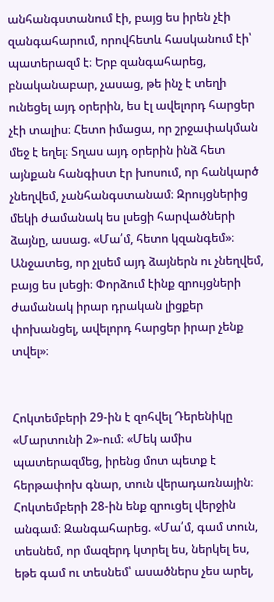անհանգստանում էի, բայց ես իրեն չէի զանգահարում, որովհետև հասկանում էի՝ պատերազմ է։ Երբ զանգահարեց, բնականաբար, չասաց, թե ինչ է տեղի ունեցել այդ օրերին, ես էլ ավելորդ հարցեր չէի տալիս։ Հետո իմացա, որ շրջափակման մեջ է եղել։ Տղաս այդ օրերին ինձ հետ այնքան հանգիստ էր խոսում, որ հանկարծ չնեղվեմ, չանհանգստանամ։ Զրույցներից մեկի ժամանակ ես լսեցի հարվածների ձայնը, ասաց. «Մա՛մ, հետո կզանգեմ»։ Անջատեց, որ չլսեմ այդ ձայներն ու չնեղվեմ, բայց ես լսեցի։ Փորձում էինք զրույցների ժամանակ իրար դրական լիցքեր փոխանցել, ավելորդ հարցեր իրար չենք տվել»։


Հոկտեմբերի 29-ին է զոհվել Դերենիկը «Մարտունի 2»-ում։ «Մեկ ամիս պատերազմեց, իրենց մոտ պետք է հերթափոխ գնար, տուն վերադառնային։ Հոկտեմբերի 28-ին ենք զրուցել վերջին անգամ։ Զանգահարեց. «Մա՛մ, գամ տուն, տեսնեմ, որ մազերդ կտրել ես, ներկել ես, եթե գամ ու տեսնեմ՝ ասածներս չես արել,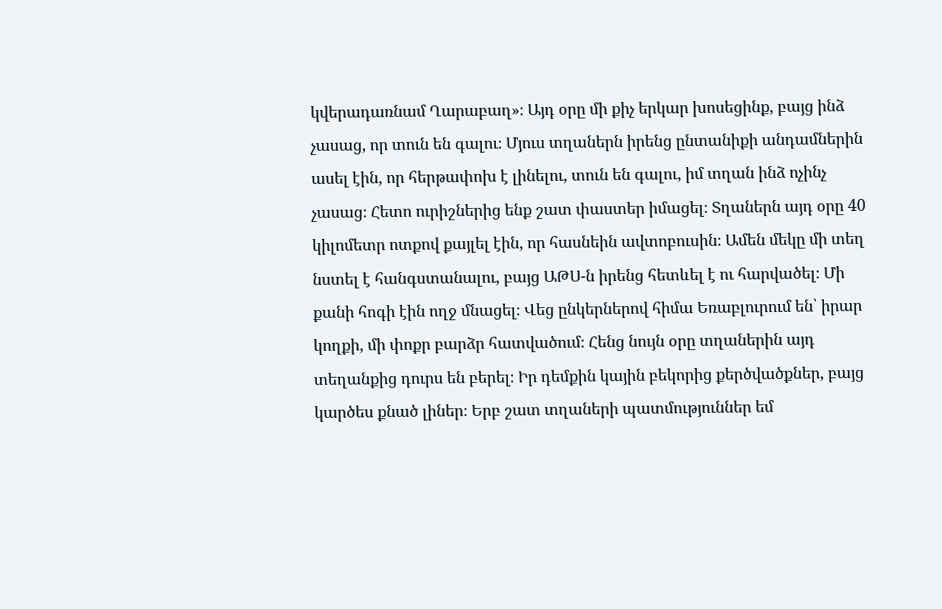կվերադառնամ Ղարաբաղ»։ Այդ օրը մի քիչ երկար խոսեցինք, բայց ինձ չասաց, որ տուն են գալու։ Մյուս տղաներն իրենց ընտանիքի անդամներին ասել էին, որ հերթափոխ է լինելու, տուն են գալու, իմ տղան ինձ ոչինչ չասաց։ Հետո ուրիշներից ենք շատ փաստեր իմացել։ Տղաներն այդ օրը 40 կիլոմետր ոտքով քայլել էին, որ հասնեին ավտոբուսին։ Ամեն մեկը մի տեղ նստել է հանգստանալու, բայց ԱԹՍ-ն իրենց հետևել է ու հարվածել։ Մի քանի հոգի էին ողջ մնացել։ Վեց ընկերներով հիմա Եռաբլուրում են՝ իրար կողքի, մի փոքր բարձր հատվածում։ Հենց նույն օրը տղաներին այդ տեղանքից դուրս են բերել։ Իր դեմքին կային բեկորից քերծվածքներ, բայց կարծես քնած լիներ։ Երբ շատ տղաների պատմություններ եմ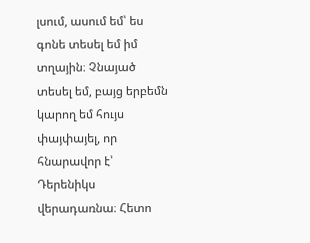լսում, ասում եմ՝ ես գոնե տեսել եմ իմ տղային։ Չնայած տեսել եմ, բայց երբեմն կարող եմ հույս փայփայել, որ հնարավոր է՝ Դերենիկս վերադառնա։ Հետո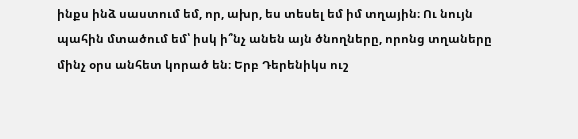ինքս ինձ սաստում եմ, որ, ախր, ես տեսել եմ իմ տղային։ Ու նույն պահին մտածում եմ՝ իսկ ի՞նչ անեն այն ծնողները, որոնց տղաները մինչ օրս անհետ կորած են։ Երբ Դերենիկս ուշ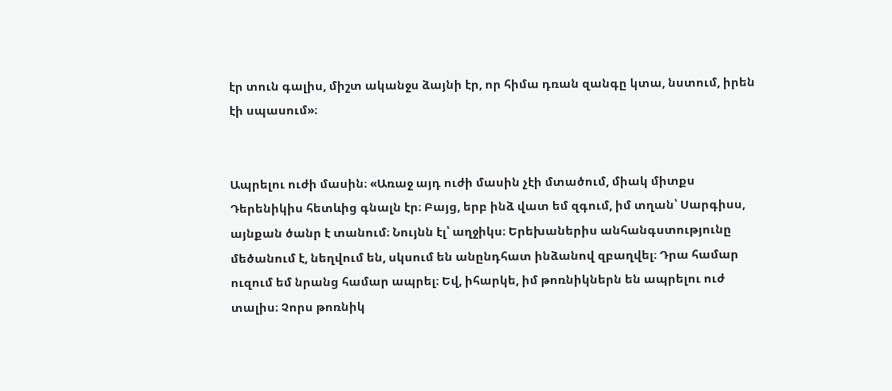էր տուն գալիս, միշտ ականջս ձայնի էր, որ հիմա դռան զանգը կտա, նստում, իրեն էի սպասում»։


Ապրելու ուժի մասին։ «Առաջ այդ ուժի մասին չէի մտածում, միակ միտքս Դերենիկիս հետևից գնալն էր։ Բայց, երբ ինձ վատ եմ զգում, իմ տղան՝ Սարգիսս, այնքան ծանր է տանում։ Նույնն էլ՝ աղջիկս։ Երեխաներիս անհանգստությունը մեծանում է, նեղվում են, սկսում են անընդհատ ինձանով զբաղվել։ Դրա համար ուզում եմ նրանց համար ապրել։ Եվ, իհարկե, իմ թոռնիկներն են ապրելու ուժ տալիս։ Չորս թոռնիկ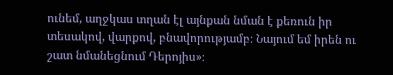ունեմ, աղջկաս տղան էլ այնքան նման է քեռուն իր տեսակով, վարքով, բնավորությամբ։ Նայում եմ իրեն ու շատ նմանեցնում Դերոյիս»։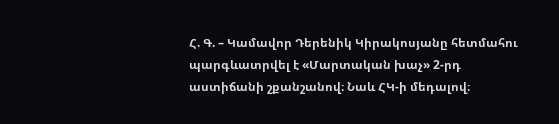Հ. Գ. – Կամավոր Դերենիկ Կիրակոսյանը հետմահու պարգևատրվել է «Մարտական խաչ» 2-րդ աստիճանի շքանշանով։ Նաև ՀԿ-ի մեդալով։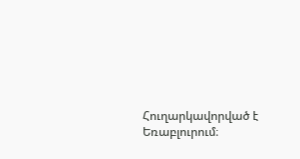Հուղարկավորված է Եռաբլուրում։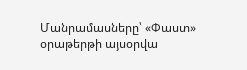Մանրամասները՝ «Փաստ» օրաթերթի այսօրվա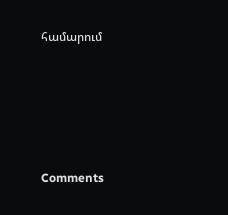համարում





Comments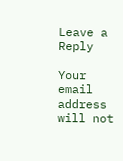Leave a Reply

Your email address will not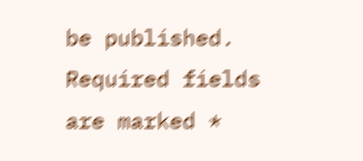be published. Required fields are marked *